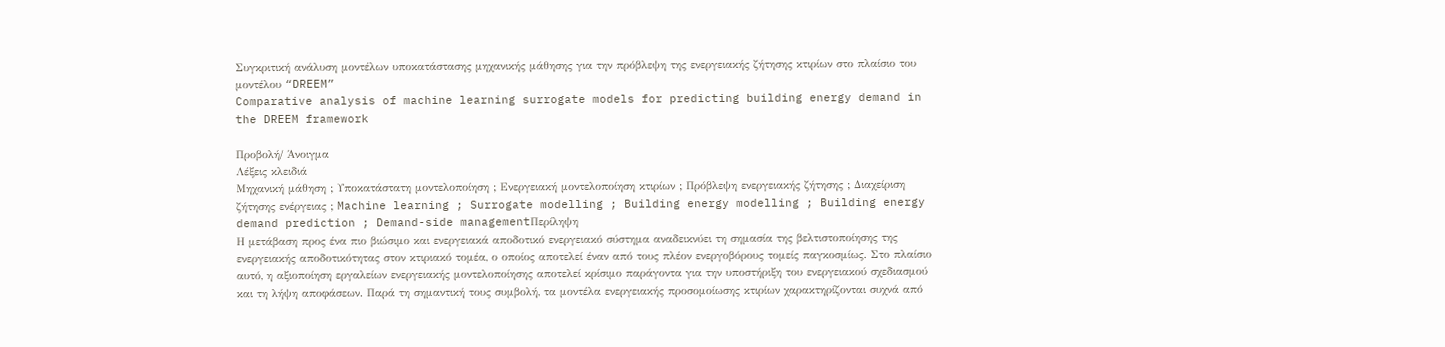Συγκριτική ανάλυση μοντέλων υποκατάστασης μηχανικής μάθησης για την πρόβλεψη της ενεργειακής ζήτησης κτιρίων στο πλαίσιο του μοντέλου “DREEM”
Comparative analysis of machine learning surrogate models for predicting building energy demand in the DREEM framework

Προβολή/ Άνοιγμα
Λέξεις κλειδιά
Μηχανική μάθηση ; Υποκατάστατη μοντελοποίηση ; Ενεργειακή μοντελοποίηση κτιρίων ; Πρόβλεψη ενεργειακής ζήτησης ; Διαχείριση ζήτησης ενέργειας ; Machine learning ; Surrogate modelling ; Building energy modelling ; Building energy demand prediction ; Demand-side managementΠερίληψη
Η μετάβαση προς ένα πιο βιώσιμο και ενεργειακά αποδοτικό ενεργειακό σύστημα αναδεικνύει τη σημασία της βελτιστοποίησης της ενεργειακής αποδοτικότητας στον κτιριακό τομέα, ο οποίος αποτελεί έναν από τους πλέον ενεργοβόρους τομείς παγκοσμίως. Στο πλαίσιο αυτό, η αξιοποίηση εργαλείων ενεργειακής μοντελοποίησης αποτελεί κρίσιμο παράγοντα για την υποστήριξη του ενεργειακού σχεδιασμού και τη λήψη αποφάσεων. Παρά τη σημαντική τους συμβολή, τα μοντέλα ενεργειακής προσομοίωσης κτιρίων χαρακτηρίζονται συχνά από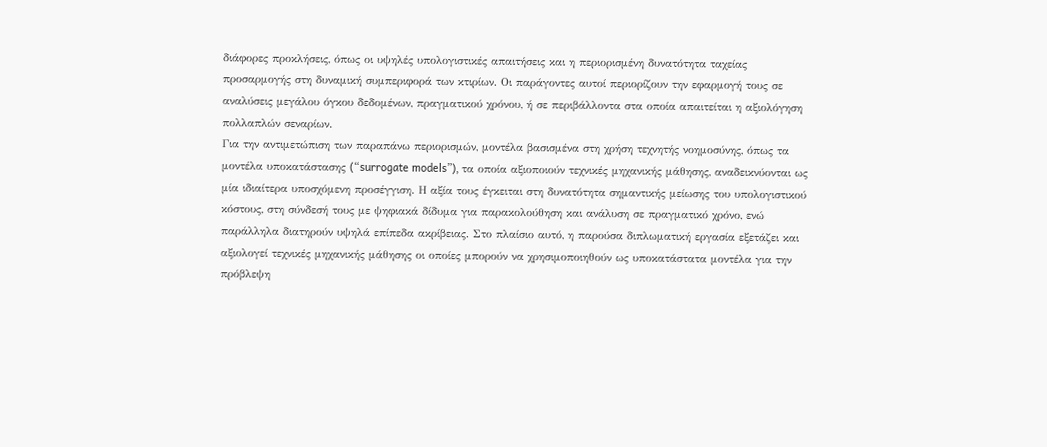διάφορες προκλήσεις, όπως οι υψηλές υπολογιστικές απαιτήσεις και η περιορισμένη δυνατότητα ταχείας προσαρμογής στη δυναμική συμπεριφορά των κτιρίων. Οι παράγοντες αυτοί περιορίζουν την εφαρμογή τους σε αναλύσεις μεγάλου όγκου δεδομένων, πραγματικού χρόνου, ή σε περιβάλλοντα στα οποία απαιτείται η αξιολόγηση πολλαπλών σεναρίων.
Για την αντιμετώπιση των παραπάνω περιορισμών, μοντέλα βασισμένα στη χρήση τεχνητής νοημοσύνης, όπως τα μοντέλα υποκατάστασης (“surrogate models”), τα οποία αξιοποιούν τεχνικές μηχανικής μάθησης, αναδεικνύονται ως μία ιδιαίτερα υποσχόμενη προσέγγιση. Η αξία τους έγκειται στη δυνατότητα σημαντικής μείωσης του υπολογιστικού κόστους, στη σύνδεσή τους με ψηφιακά δίδυμα για παρακολούθηση και ανάλυση σε πραγματικό χρόνο, ενώ παράλληλα διατηρούν υψηλά επίπεδα ακρίβειας. Στο πλαίσιο αυτό, η παρούσα διπλωματική εργασία εξετάζει και αξιολογεί τεχνικές μηχανικής μάθησης οι οποίες μπορούν να χρησιμοποιηθούν ως υποκατάστατα μοντέλα για την πρόβλεψη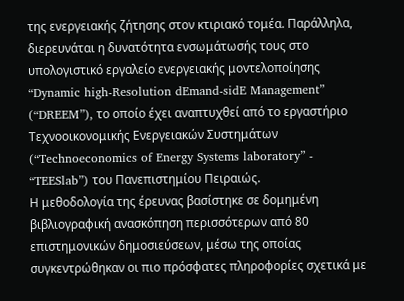της ενεργειακής ζήτησης στον κτιριακό τομέα. Παράλληλα, διερευνάται η δυνατότητα ενσωμάτωσής τους στο υπολογιστικό εργαλείο ενεργειακής μοντελοποίησης “Dynamic high-Resolution dEmand-sidE Management” (“DREEM”), το οποίο έχει αναπτυχθεί από το εργαστήριο Τεχνοοικονομικής Ενεργειακών Συστημάτων (“Technoeconomics of Energy Systems laboratory” - “TEESlab”) του Πανεπιστημίου Πειραιώς.
Η μεθοδολογία της έρευνας βασίστηκε σε δομημένη βιβλιογραφική ανασκόπηση περισσότερων από 80 επιστημονικών δημοσιεύσεων, μέσω της οποίας συγκεντρώθηκαν οι πιο πρόσφατες πληροφορίες σχετικά με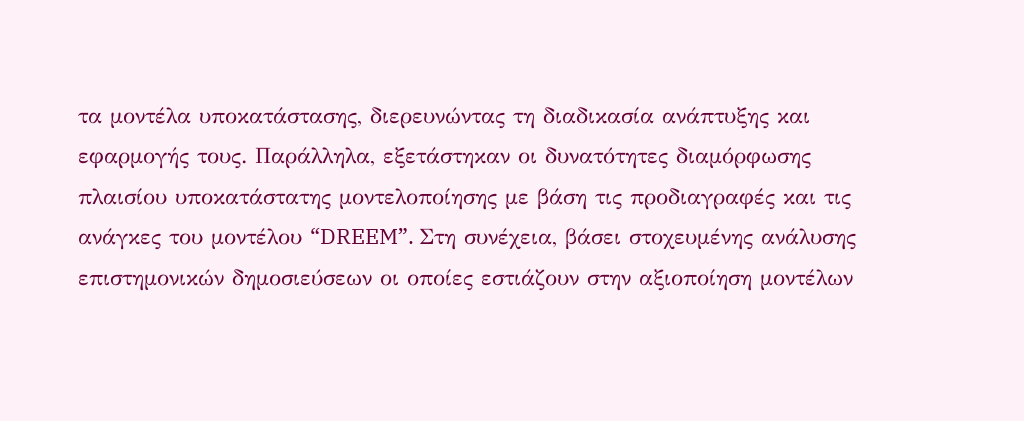τα μοντέλα υποκατάστασης, διερευνώντας τη διαδικασία ανάπτυξης και εφαρμογής τους. Παράλληλα, εξετάστηκαν οι δυνατότητες διαμόρφωσης πλαισίου υποκατάστατης μοντελοποίησης με βάση τις προδιαγραφές και τις ανάγκες του μοντέλου “DREEM”. Στη συνέχεια, βάσει στοχευμένης ανάλυσης επιστημονικών δημοσιεύσεων οι οποίες εστιάζουν στην αξιοποίηση μοντέλων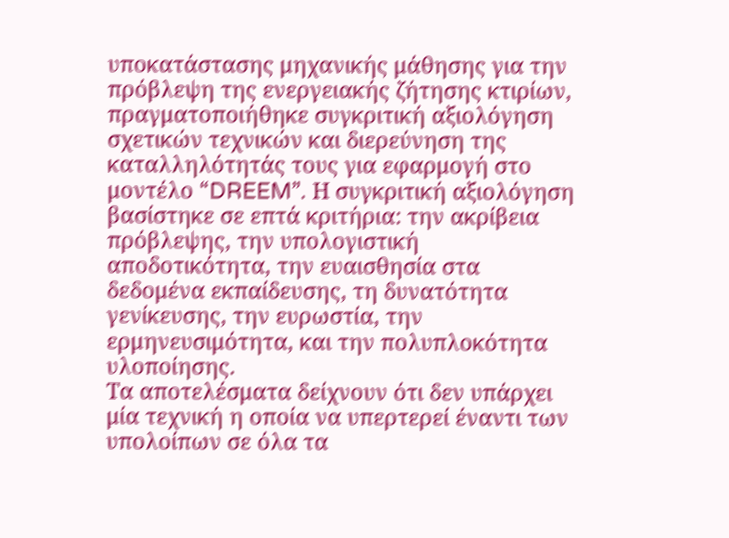υποκατάστασης μηχανικής μάθησης για την πρόβλεψη της ενεργειακής ζήτησης κτιρίων, πραγματοποιήθηκε συγκριτική αξιολόγηση σχετικών τεχνικών και διερεύνηση της καταλληλότητάς τους για εφαρμογή στο μοντέλο “DREEM”. Η συγκριτική αξιολόγηση βασίστηκε σε επτά κριτήρια: την ακρίβεια πρόβλεψης, την υπολογιστική αποδοτικότητα, την ευαισθησία στα δεδομένα εκπαίδευσης, τη δυνατότητα γενίκευσης, την ευρωστία, την ερμηνευσιμότητα, και την πολυπλοκότητα υλοποίησης.
Τα αποτελέσματα δείχνουν ότι δεν υπάρχει μία τεχνική η οποία να υπερτερεί έναντι των υπολοίπων σε όλα τα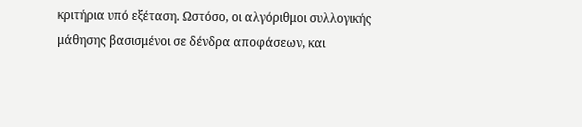κριτήρια υπό εξέταση. Ωστόσο, οι αλγόριθμοι συλλογικής μάθησης βασισμένοι σε δένδρα αποφάσεων, και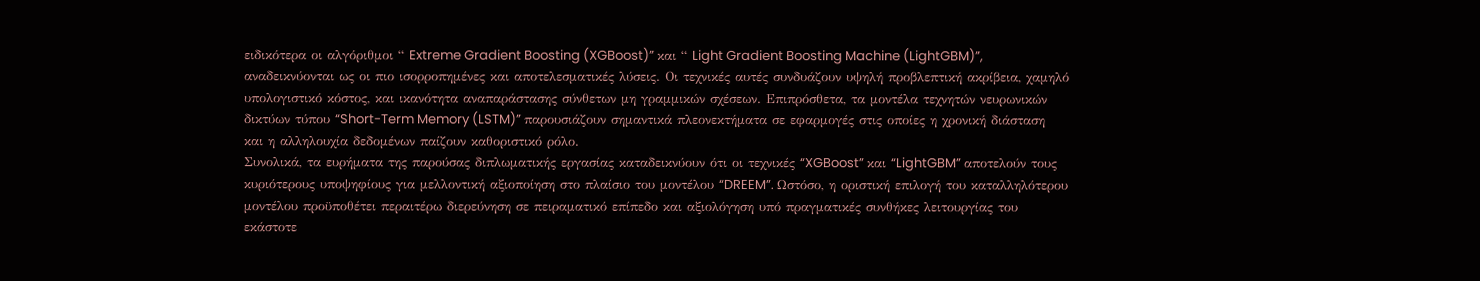ειδικότερα οι αλγόριθμοι “ Extreme Gradient Boosting (XGBoost)” και “ Light Gradient Boosting Machine (LightGBM)”, αναδεικνύονται ως οι πιο ισορροπημένες και αποτελεσματικές λύσεις. Οι τεχνικές αυτές συνδυάζουν υψηλή προβλεπτική ακρίβεια, χαμηλό υπολογιστικό κόστος, και ικανότητα αναπαράστασης σύνθετων μη γραμμικών σχέσεων. Επιπρόσθετα, τα μοντέλα τεχνητών νευρωνικών δικτύων τύπου “Short-Term Memory (LSTM)” παρουσιάζουν σημαντικά πλεονεκτήματα σε εφαρμογές στις οποίες η χρονική διάσταση και η αλληλουχία δεδομένων παίζουν καθοριστικό ρόλο.
Συνολικά, τα ευρήματα της παρούσας διπλωματικής εργασίας καταδεικνύουν ότι οι τεχνικές “XGBoost” και “LightGBM” αποτελούν τους κυριότερους υποψηφίους για μελλοντική αξιοποίηση στο πλαίσιο του μοντέλου “DREEM”. Ωστόσο, η οριστική επιλογή του καταλληλότερου μοντέλου προϋποθέτει περαιτέρω διερεύνηση σε πειραματικό επίπεδο και αξιολόγηση υπό πραγματικές συνθήκες λειτουργίας του εκάστοτε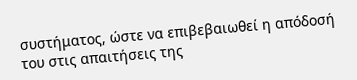συστήματος, ώστε να επιβεβαιωθεί η απόδοσή του στις απαιτήσεις της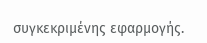συγκεκριμένης εφαρμογής.